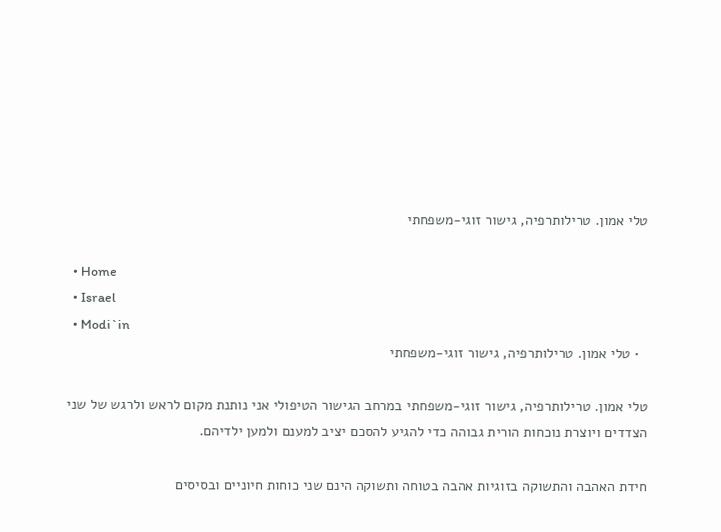טלי אמון. טרילותרפיה, גישור זוגי-משפחתי

  • Home
  • Israel
  • Modi`in
  • טלי אמון. טרילותרפיה, גישור זוגי-משפחתי

טלי אמון. טרילותרפיה, גישור זוגי-משפחתי במרחב הגישור הטיפולי אני נותנת מקום לראש ולרגש של שני הצדדים ויוצרת נוכחות הורית גבוהה כדי להגיע להסכם יציב למענם ולמען ילדיהם.

חידת האהבה והתשוקה בזוגיות אהבה בטוחה ותשוקה הינם שני כוחות חיוניים ובסיסים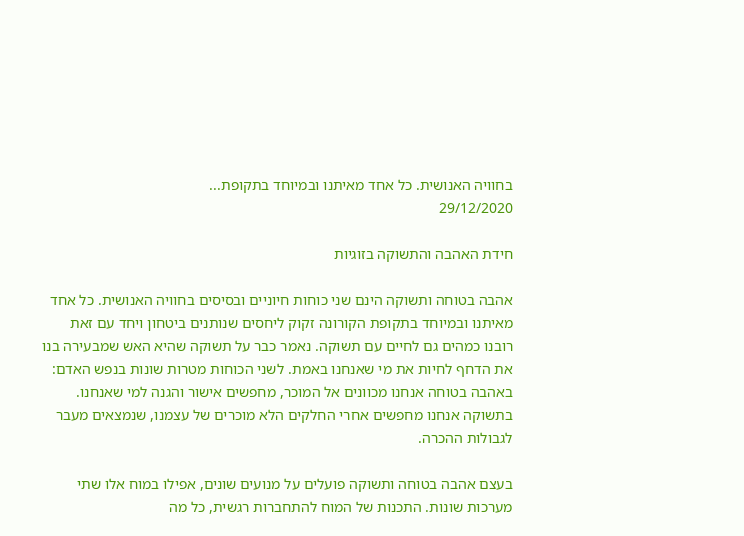בחוויה האנושית. כל אחד מאיתנו ובמיוחד בתקופת...
29/12/2020

חידת האהבה והתשוקה בזוגיות

אהבה בטוחה ותשוקה הינם שני כוחות חיוניים ובסיסים בחוויה האנושית. כל אחד מאיתנו ובמיוחד בתקופת הקורונה זקוק ליחסים שנותנים ביטחון ויחד עם זאת רובנו כמהים גם לחיים עם תשוקה. נאמר כבר על תשוקה שהיא האש שמבעירה בנו את הדחף לחיות את מי שאנחנו באמת. לשני הכוחות מטרות שונות בנפש האדם: באהבה בטוחה אנחנו מכוונים אל המוכר, מחפשים אישור והגנה למי שאנחנו. בתשוקה אנחנו מחפשים אחרי החלקים הלא מוכרים של עצמנו, שנמצאים מעבר לגבולות ההכרה.

בעצם אהבה בטוחה ותשוקה פועלים על מנועים שונים, אפילו במוח אלו שתי מערכות שונות. התכנות של המוח להתחברות רגשית, כל מה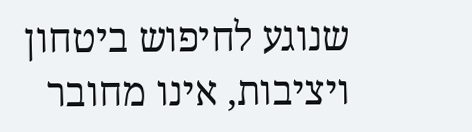שנוגע לחיפוש ביטחון ויציבות, אינו מחובר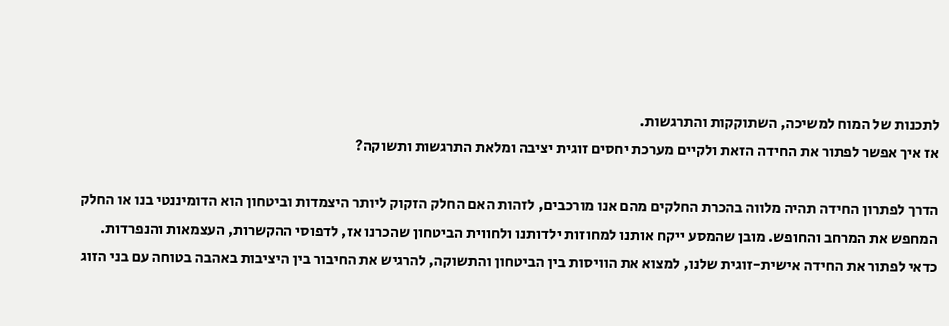לתכנות של המוח למשיכה, השתוקקות והתרגשות.
אז איך אפשר לפתור את החידה הזאת ולקיים מערכת יחסים זוגית יציבה ומלאת התרגשות ותשוקה?

הדרך לפתרון החידה תהיה מלווה בהכרת החלקים מהם אנו מורכבים, לזהות האם החלק הזקוק ליותר היצמדות וביטחון הוא הדומיננטי בנו או החלק המחפש את המרחב והחופש. מובן שהמסע ייקח אותנו למחוזות ילדותנו ולחווית הביטחון שהכרנו אז, לדפוסי ההקשרות, העצמאות והנפרדות.
כדאי לפתור את החידה אישית-זוגית שלנו, למצוא את הוויסות בין הביטחון והתשוקה, להרגיש את החיבור בין היציבות באהבה בטוחה עם בני הזוג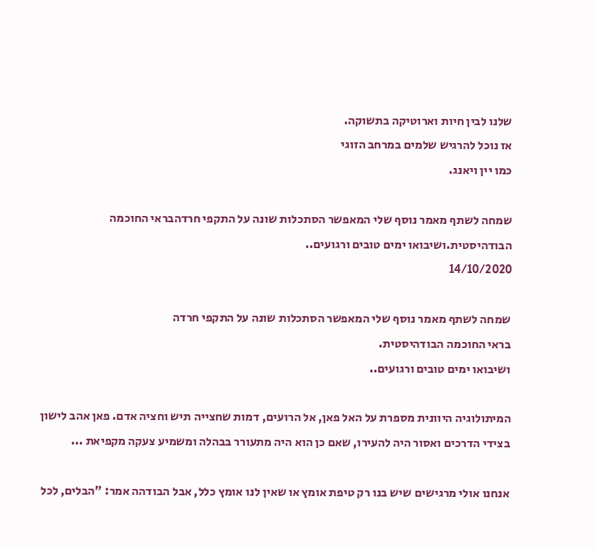שלנו לבין חיות וארוטיקה בתשוקה.
אז נוכל להרגיש שלמים במרחב הזוגי
כמו יין ויאנג.

שמחה לשתף מאמר נוסף שלי המאפשר הסתכלות שונה על התקפי חרדהבראי החוכמה הבודהיסטית.ושיבואו ימים טובים ורגועים..
14/10/2020

שמחה לשתף מאמר נוסף שלי המאפשר הסתכלות שונה על התקפי חרדה
בראי החוכמה הבודהיסטית.
ושיבואו ימים טובים ורגועים..

המיתולוגיה היוונית מספרת על האל פאן, אל הרועים, דמות שחצייה תיש וחציה אדם. פאן אהב לישון בצידי הדרכים ואסור היה להעירו, שאם כן הוא היה מתעורר בבהלה ומשמיע צעקה מקפיאת ...

אנחנו אולי מרגישים שיש בנו רק טיפת אומץ או שאין לנו אומץ כלל, אבל הבודהה אמר: "הבלים, לכל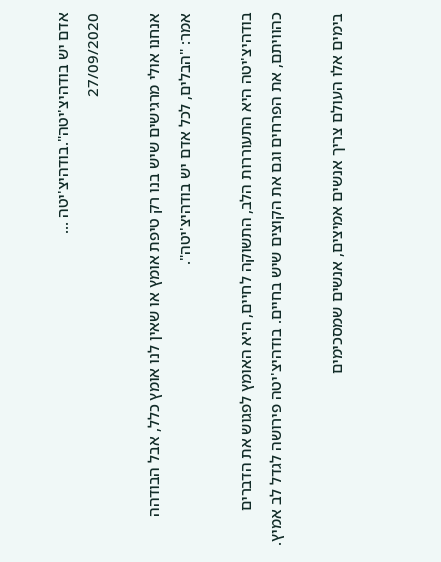אדם יש בודהיצ'יטה".בודהיצ'יטה ...
27/09/2020

אנחנו אולי מרגישים שיש בנו רק טיפת אומץ או שאין לנו אומץ כלל, אבל הבודהה אמר: "הבלים, לכל אדם יש בודהיצ'יטה".

בודהיצ'יטה היא התעוררות הלב, התשוקה לחיים, היא האומץ לפגוש את הדברים כהוויתם, את הפרחים וגם את הקוצים שיש בחיים. בודהיצ'יטה פירושה לגדל לב אמיץ.

בימים אלו העולם צריך אנשים אמיצים, אנשים שמסכימים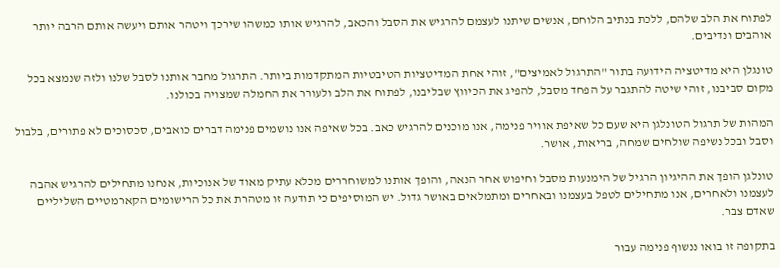לפתוח את הלב שלהם, ללכת בנתיב הלוחם, אנשים שיתנו לעצמם להרגיש את הסבל והכאב, להרגיש אותו כמשהו שירכך ויטהר אותם ויעשה אותם הרבה יותר אוהבים ונדיבים.

טונגלן היא מדיטציה הידועה בתור "התרגול לאמיצים", זוהי אחת המדיטציות הטיבטיות המתקדמות ביותר. התרגול מחבר אותנו לסבל שלנו ולזה שנמצא בכל מקום סביבנו, זוהי שיטה להתגבר על הפחד מסבל, להפיג את הכיווץ שבליבנו, לפתוח את הלב ולעורר את החמלה שמצויה בכולנו.

המהות של תרגול הטונלגן היא שעם כל שאיפת אוויר פנימה, אנו מוכנים להרגיש כאב. בכל שאיפה אנו נושמים פנימה דברים כואבים, סכסוכים לא פתורים, בלבול וסבל ובכל נשיפה שולחים שמחה, בריאות, אושר.

טונלגן הופך את ההיגיון הרגיל של הימנעות מסבל וחיפוש אחר הנאה, והופך אותנו למשוחררים מכלא עתיק מאוד של אנוכיות, אנחנו מתחילים להרגיש אהבה לעצמנו ולאחרים, אנו מתחילים לטפל בעצמנו ובאחרים ומתמלאים באושר גדול. יש המוסיפים כי תודעה זו מטהרת את כל הרישומים הקארמטיים השליליים שאדם צבר.

בתקופה זו בואו ננשוף פנימה עבור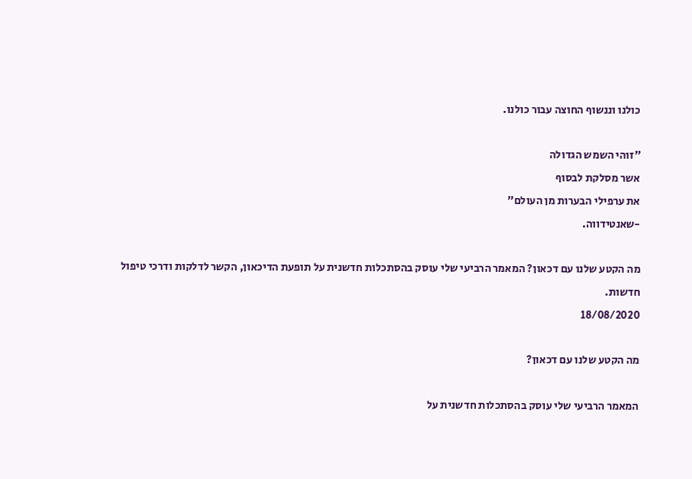כולנו וננשוף החוצה עבור כולנו.

"זוהי השמש הגדולה
אשר מסלקת לבסוף
את ערפילי הבערות מן העולם"
-שאנטידווה.

מה הקטע שלנו עם דכאון? המאמר הרביעי שלי עוסק בהסתכלות חדשנית על תופעת הדיכאון, הקשר לדלקות ודרכי טיפול חדשות.
18/08/2020

מה הקטע שלנו עם דכאון?

המאמר הרביעי שלי עוסק בהסתכלות חדשנית על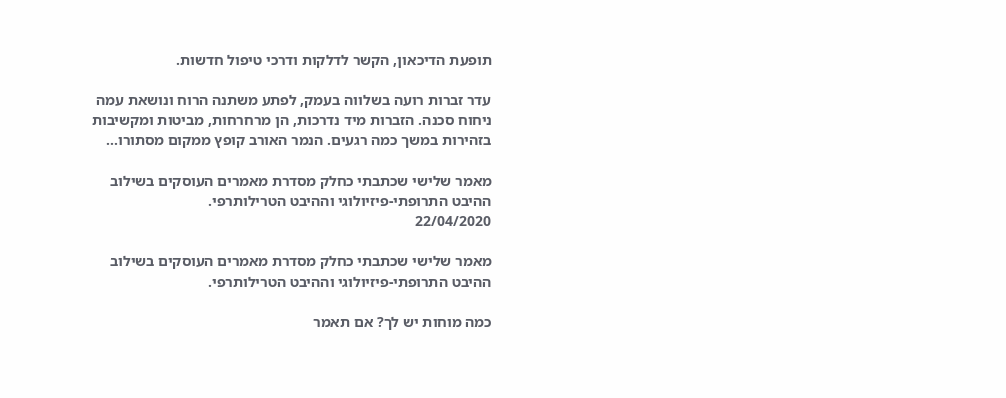תופעת הדיכאון, הקשר לדלקות ודרכי טיפול חדשות.

עדר זברות רועה בשלווה בעמק, לפתע משתנה הרוח ונושאת עמה ניחוח סכנה. הזברות מיד נדרכות, הן מרחרחות, מביטות ומקשיבות בזהירות במשך כמה רגעים. הנמר האורב קופץ ממקום מסתורו...

מאמר שלישי שכתבתי כחלק מסדרת מאמרים העוסקים בשילוב ההיבט התרופתי-פיזיולוגי וההיבט הטרילותרפי.
22/04/2020

מאמר שלישי שכתבתי כחלק מסדרת מאמרים העוסקים בשילוב ההיבט התרופתי-פיזיולוגי וההיבט הטרילותרפי.

כמה מוחות יש לך? אם תאמר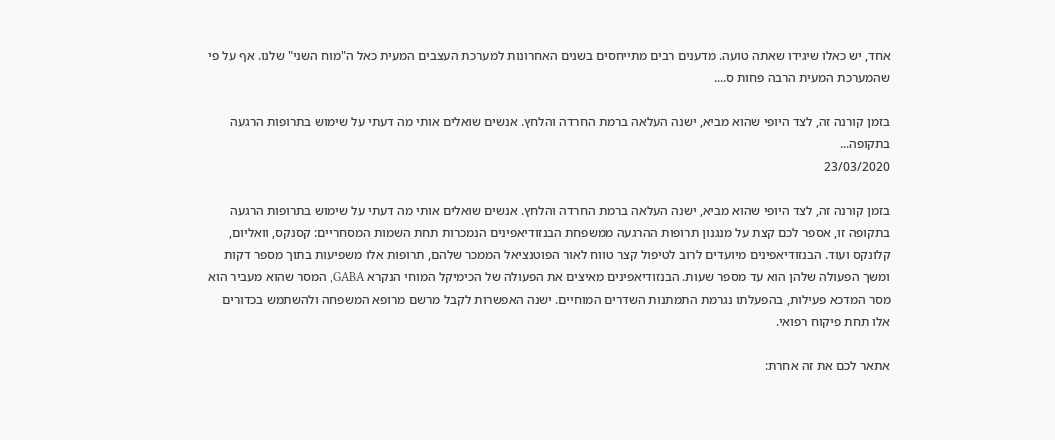אחד, יש כאלו שיגידו שאתה טועה. מדענים רבים מתייחסים בשנים האחרונות למערכת העצבים המעית כאל ה"מוח השני" שלנו. אף על פי שהמערכת המעית הרבה פחות ס....

בזמן קורנה זה, לצד היופי שהוא מביא, ישנה העלאה ברמת החרדה והלחץ. אנשים שואלים אותי מה דעתי על שימוש בתרופות הרגעה בתקופה...
23/03/2020

בזמן קורנה זה, לצד היופי שהוא מביא, ישנה העלאה ברמת החרדה והלחץ. אנשים שואלים אותי מה דעתי על שימוש בתרופות הרגעה בתקופה זו, אספר לכם קצת על מנגנון תרופות ההרגעה ממשפחת הבנזודיאפינים הנמכרות תחת השמות המסחריים: קסנקס, וואליום, קלונקס ועוד. הבנזודיאפינים מיועדים לרוב לטיפול קצר טווח לאור הפוטנציאל הממכר שלהם, תרופות אלו משפיעות בתוך מספר דקות ומשך הפעולה שלהן הוא עד מספר שעות. הבנזודיאפינים מאיצים את הפעולה של הכימיקל המוחי הנקרא GABA, המסר שהוא מעביר הוא מסר המדכא פעילות, בהפעלתו נגרמת התמתנות השדרים המוחיים. ישנה האפשרות לקבל מרשם מרופא המשפחה ולהשתמש בכדורים אלו תחת פיקוח רפואי.

אתאר לכם את זה אחרת: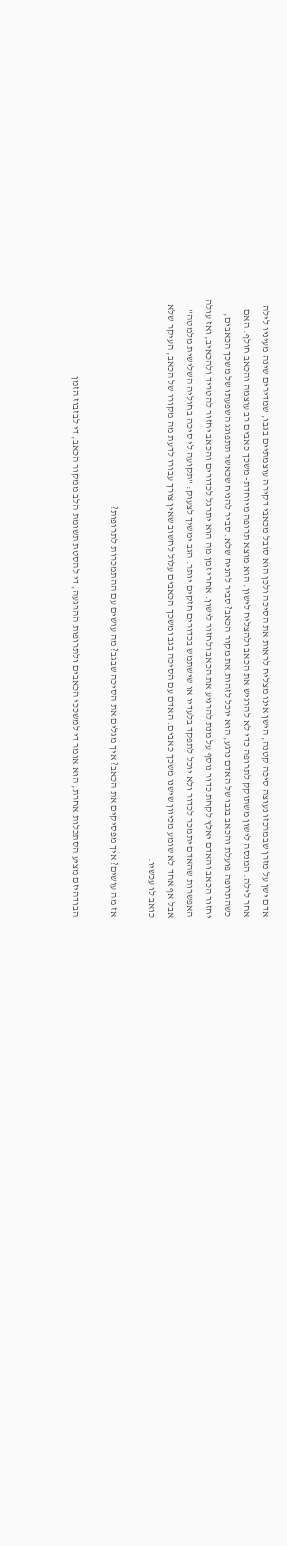אדם ישן על מזרן שבמרכזו נעוצה סיכה קטנה, הישן אינו מצליח לראות את הסיכה ולכן הוא סובל מכאבי דקירה עוצמתיים בגבו, שמדירים שינה מעיניו לילה אחר לילה. המנסה לישון משתוקק לתרופה כדי לא להרגיש את הכאב ולהצליח לישון. הוא מוצא תרופה מיוחדת- משכך כאבים רב עוצמה והכאב חולף. האם כשהתרופה פועלת והכאב בגבו של האדם נרגע, הוא יוכל לזהות את מקור הכאב? סביר להניח שלא. סביר להניח שכאשר תתפוגג השפעתו של משכך הכאבים, יחזור הכאב והאדם יאלץ לקחת כדור נוסף על מנת להרגיע את הכאב ולחזור לישון. אחרי זמן מה הוא יתרגל לכדורים והכאב יחזור להטריד ולהכאיב, ואז עולה האפשרות שהאדם יתמכר לכדור ולא יוכל לתפקד בלעדיו או שישתמש בכדורים חזקים יותר. הגב ימשיך לצעוק: "תקועה לי סיכה בחוליה השלישית מלמטה" אבל אף אחד לא שומע מכיוון שישנו משכך כאבים. האדם עם הסיכה בגב ומשכך הכאבים עלול לחשוב שאין צורך עבורו לדעת מה מקורו של הכאב, העיקר שלא כואב לו עכשיו.

אז מה עושים? איך מפסיקים את הכאב? איך מגלים את הסיכה שבגב? מה עושים עם ההתמכרות לתרופות?

הבודהיזם מציע הסתכלות אחרת, הוא אומר די למשככי הכאבים ולתרופות ההרגעה, די להסטת תשומת הלב ממקור הכאב, די לבזבוז הזמן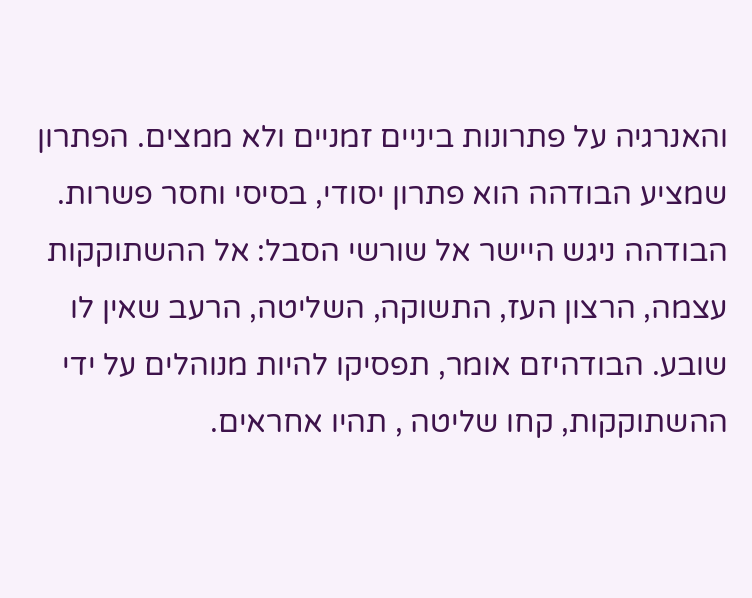והאנרגיה על פתרונות ביניים זמניים ולא ממצים. הפתרון שמציע הבודהה הוא פתרון יסודי, בסיסי וחסר פשרות. הבודהה ניגש היישר אל שורשי הסבל: אל ההשתוקקות עצמה, הרצון העז, התשוקה, השליטה, הרעב שאין לו שובע. הבודהיזם אומר, תפסיקו להיות מנוהלים על ידי ההשתוקקות, קחו שליטה , תהיו אחראים.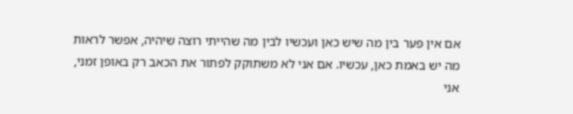אם אין פער בין מה שיש כאן ועכשיו לבין מה שהייתי רוצה שיהיה, אפשר לראות מה יש באמת כאן, עכשיו. אם אני לא משתוקק לפתור את הכאב רק באופן זמני, אני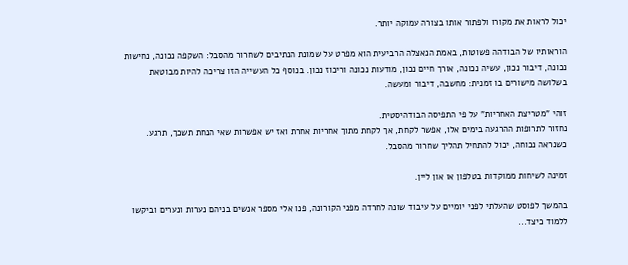יכול לראות את מקורו ולפתור אותו בצורה עמוקה יותר.

הוראותיו של הבודהה פשוטות, באמת הנאצלה הרביעית הוא מפרט על שמונת הנתיבים לשחרור מהסבל: השקפה נכונה, נחישות נכונה, דיבור נכון, עשיה נכונה, אורך חיים נכון, מודעות נכונה וריכוז נכון. בנוסף כל העשייה הזו צריכה להיות מבוטאת בשלושה מישורים בו זמנית: מחשבה, דיבור ומעשה.

זוהי "מטריצת האחריות" על פי התפיסה הבודהיסטית.
נחזור לתרופות ההרגעה בימים אלו, אפשר לקחת, אך לקחת מתוך אחריות אחרת ואז יש אפשרות שאי הנחת תשכך, תרגע. כשנראה נכוחה, יכול להתחיל תהליך שחרור מהסבל.

זמינה לשיחות ממוקדות בטלפון או און ליין.

בהמשך לפוסט שהעלתי לפני יומיים על עיבוד שונה לחרדה מפני הקורונה, פנו אלי מספר אנשים בניהם נערות ונערים וביקשו ללמוד כיצד...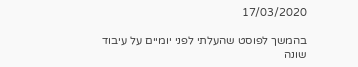17/03/2020

בהמשך לפוסט שהעלתי לפני יומיים על עיבוד שונה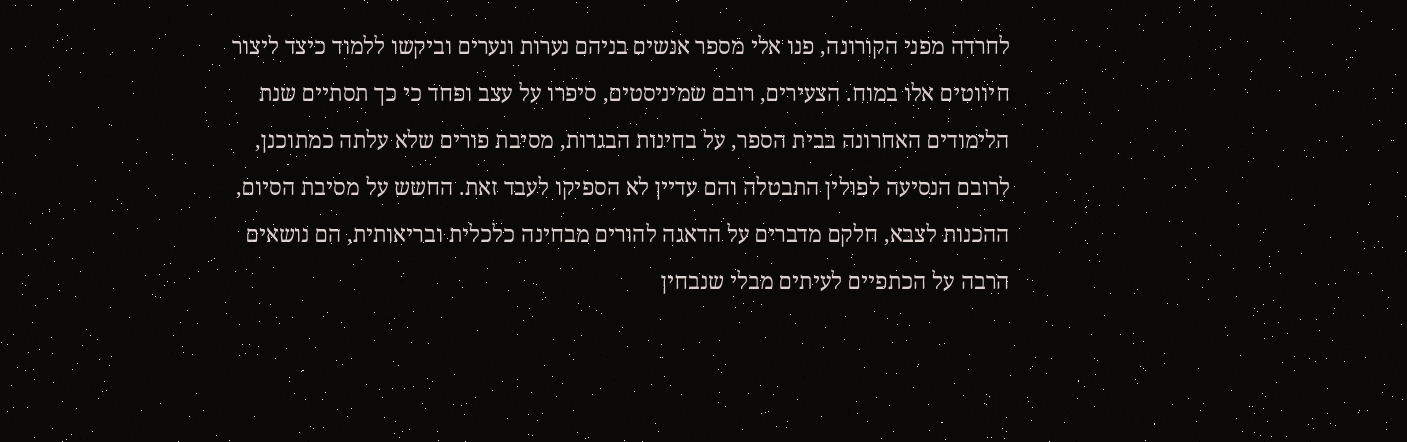לחרדה מפני הקורונה, פנו אלי מספר אנשים בניהם נערות ונערים וביקשו ללמוד כיצד ליצור חיווטים אלו במוח. הצעירים, רובם שמיניסטים, סיפרו על עצב ופחד כי כך תסתיים שנת הלימודים האחרונה בבית הספר, על בחינות הבגרות, מסיבת פורים שלא עלתה כמתוכנן, לרובם הנסיעה לפולין התבטלה והם עדיין לא הספיקו לעבד זאת. החשש על מסיבת הסיום, ההכנות לצבא, חלקם מדברים על הדאגה להורים מבחינה כלכלית ובריאותית, הם נושאים הרבה על הכתפיים לעיתים מבלי שנבחין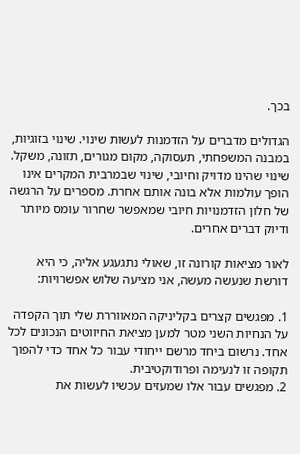בכך.

הגדולים מדברים על הזדמנות לעשות שינוי. שינוי בזוגיות, במבנה המשפחתי, תעסוקה, מקום מגורים, תזונה, משקל. שינוי שהינו מדויק וחיובי, שינוי שבמרבית המקרים אינו הופך עולמות אלא בונה אותם אחרת. מספרים על הרגשה של חלון הזדמנויות חיובי שמאפשר שחרור עומס מיותר ודיוק דברים אחרים.

לאור מציאות קורונה זו, שאולי נתגעגע אליה, כי היא דורשת שנעשה מעשה, אני מציעה שלוש אפשרויות:

1. מפגשים קצרים בקליניקה המאווררת שלי תוך הקפדה על הנחיות השני מטר למען מציאת החיווטים הנכונים לכל אחד. נרשום ביחד מרשם ייחודי עבור כל אחד כדי להפוך תקופה זו לנעימה ופרודוקטיבית.
2. מפגשים עבור אלו שמעזים עכשיו לעשות את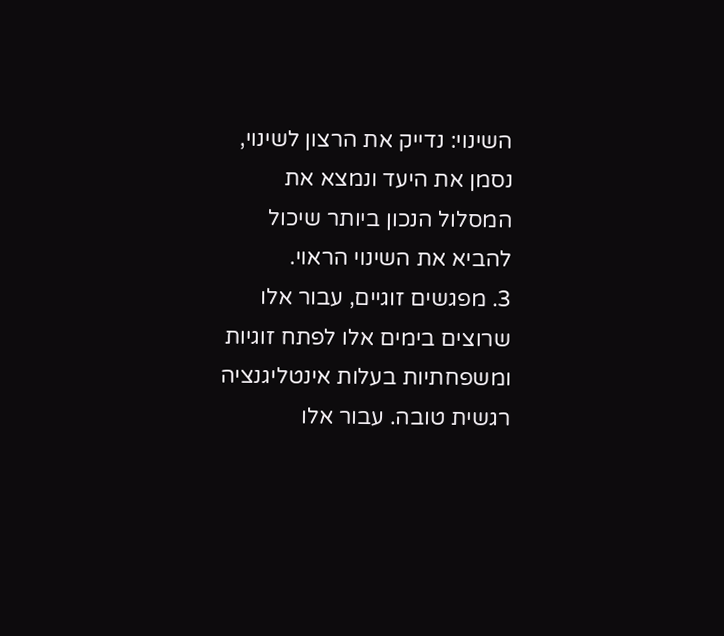השינוי: נדייק את הרצון לשינוי, נסמן את היעד ונמצא את המסלול הנכון ביותר שיכול להביא את השינוי הראוי.
3. מפגשים זוגיים, עבור אלו שרוצים בימים אלו לפתח זוגיות ומשפחתיות בעלות אינטליגנציה רגשית טובה. עבור אלו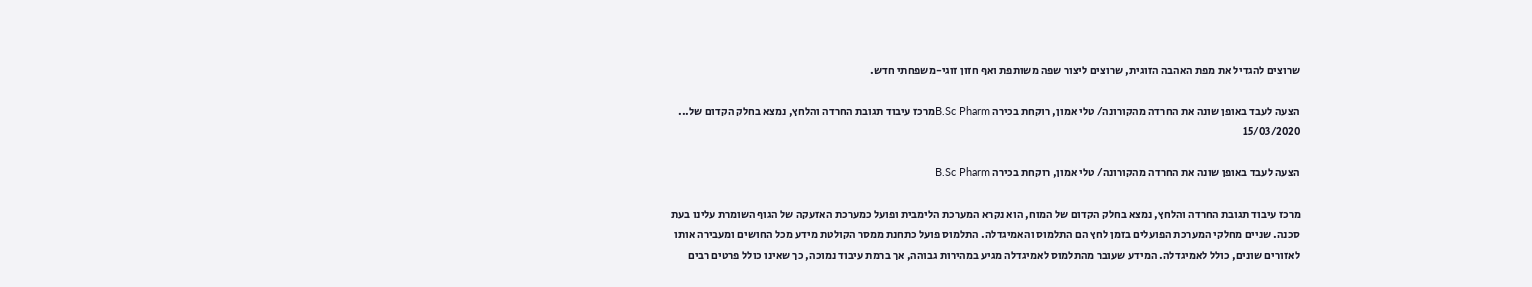שרוצים להגדיל את מפת האהבה הזוגית, שרוצים ליצור שפה משותפת ואף חזון זוגי-משפחתי חדש.

הצעה לעבד באופן שונה את החרדה מהקורונה/ טלי אמון, רוקחת בכירה B.Sc Pharmמרכז עיבוד תגובת החרדה והלחץ, נמצא בחלק הקדום של...
15/03/2020

הצעה לעבד באופן שונה את החרדה מהקורונה/ טלי אמון, רוקחת בכירה B.Sc Pharm

מרכז עיבוד תגובת החרדה והלחץ, נמצא בחלק הקדום של המוח, הוא נקרא המערכת הלימבית ופועל כמערכת האזעקה של הגוף השומרת עלינו בעת סכנה. שניים מחלקי המערכת הפועלים בזמן לחץ הם התלמוס והאמיגדלה. התלמוס פועל כתחנת ממסר הקולטת מידע מכל החושים ומעבירה אותו לאזורים שונים, כולל לאמיגדלה. המידע שעובר מהתלמוס לאמיגדלה מגיע במהירות גבוהה, אך ברמת עיבוד נמוכה, כך שאינו כולל פרטים רבים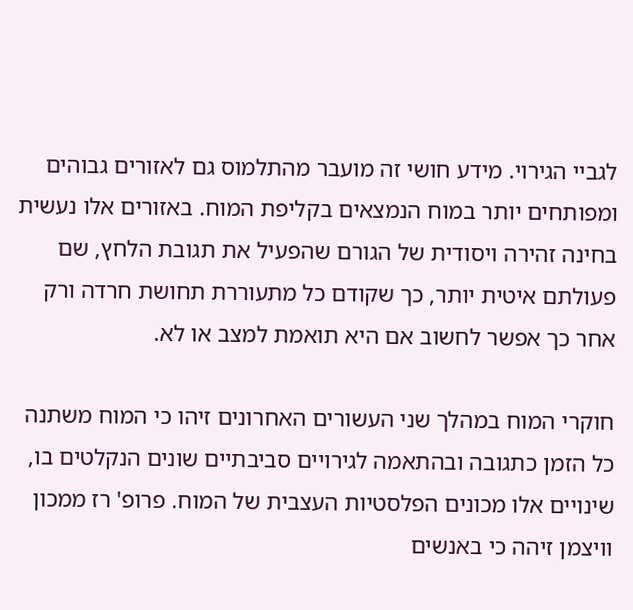לגביי הגירוי. מידע חושי זה מועבר מהתלמוס גם לאזורים גבוהים ומפותחים יותר במוח הנמצאים בקליפת המוח. באזורים אלו נעשית בחינה זהירה ויסודית של הגורם שהפעיל את תגובת הלחץ, שם פעולתם איטית יותר, כך שקודם כל מתעוררת תחושת חרדה ורק אחר כך אפשר לחשוב אם היא תואמת למצב או לא.

חוקרי המוח במהלך שני העשורים האחרונים זיהו כי המוח משתנה כל הזמן כתגובה ובהתאמה לגירויים סביבתיים שונים הנקלטים בו, שינויים אלו מכונים הפלסטיות העצבית של המוח. פרופ' רז ממכון וויצמן זיהה כי באנשים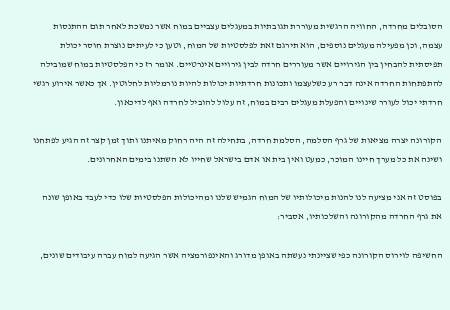הסובלים מחרדה, החוויה הרגשית מעוררת תגובתיות במעגלים עצביים במוח אשר נמשכת לאחר תום ההתנסות עצמה, וכן מפעילה מעגלים נוספים, הוא תירגם זאת לפלסטיות של המוח, וטען כי לעיתים נוצרת חוסר יכולת תפיסתית להבחין בין הגירויים אשר מעוררים חרדה לבין גירויים אינרטיים. אומר רז כי הפלסטיות במוח שמובילה להתפתחות החרדה אינה דבר רע כשלעצמו ותכונות חרדתיות יכולות להיות נורמליות לחלוטין. אך כאשר אירוע רגשי חרדתי יכול לעורר שינויים והפעלת מעגלים רבים במוח, זה עלול להוביל לחרדה ואף לדיכאון.

הקורונה יצרה מציאות של גרף הסלמה, הסלמת חרדה, בתחילה זה היה רחוק מאיתנו ותוך זמן קצר זה הגיע לפתחנו ושינה את כל מערך חיינו המוכר, כמעט ואין בית או אדם בישראל שחייו לא השתנו בימים האחרונים.

בפוסט זה אני מציעה לנו להנות מיכולותיו של המוח הגמיש שלנו ומהיכולות הפלסטיות שלו כדי לעבד באופן שונה את גרף החרדה מהקורונה והשלכותיו, אסביר:

החשיפה לוירוס הקורונה כפי שציינתי נעשתה באופן מדורג והאינפורמציה אשר הגיעה למוח עברה עיבודים שונים,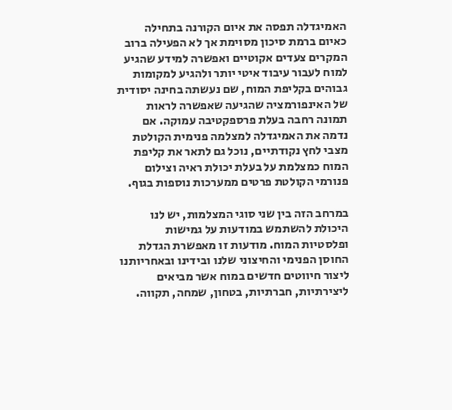האמיגדלה תפסה את איום הקורנה בתחילה כאיום ברמת סיכון מסוימת אך לא הפעילה ברוב המקרים צעדים אקוטיים ואפשרה למידע שהגיע למוח לעבור עיבוד איטי יותר ולהגיע למקומות גבוהים בקליפת המוח, שם נעשתה בחינה יסודית של האינפורמציה שהגיעה שאפשרה לראות תמונה רחבה בעלת פרספקטיבה עמוקה. אם נדמה את האמיגדלה למצלמה פנימית הקולטת מצבי לחץ נקודתיים, נוכל גם לתאר את קליפת המוח כמצלמת על בעלת יכולת ראיה וצילום פנורמי הקולטת פרטים ממערכות נוספות בגוף.

במרחב הזה בין שני סוגי המצלמות, יש לנו היכולת להשתמש במודעות על גמישות ופלסטיות המוח. מודעות זו מאפשרת הגדלת החוסן הפנימי והחיצוני שלנו ובידינו ובאחריותנו ליצור חיווטים חדשים במוח אשר מביאים ליצירתיות, חברתיות, בטחון, שמחה, תקווה.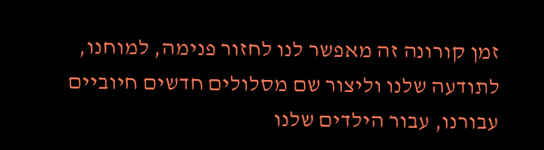זמן קורונה זה מאפשר לנו לחזור פנימה, למוחנו, לתודעה שלנו וליצור שם מסלולים חדשים חיוביים עבורנו, עבור הילדים שלנו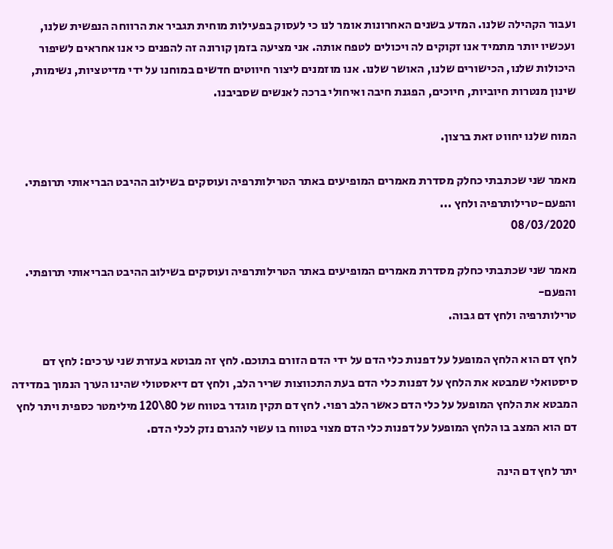ועבור הקהילה שלנו. המדע בשנים האחרונות אומר לנו כי לעסוק בפעילות מוחית תגביר את הרווחה הנפשית שלנו, ועכשיו יותר מתמיד אנו זקוקים לה ויכולים לטפח אותה. אני מציעה בזמן קורונה זה להפנים כי אנו אחראים לשיפור היכולות שלנו, הכישורים שלנו, האושר שלנו. אנו מוזמנים ליצור חיווטים חדשים במוחנו על ידי מדיטציות, נשימות, שינון מנטרות חיוביות, חיוכים, הפגנת חיבה ואיחולי ברכה לאנשים שסביבנו.

המוח שלנו יחווט זאת ברצון.

מאמר שני שכתבתי כחלק מסדרת מאמרים המופיעים באתר הטרילותרפיה ועוסקים בשילוב ההיבט הבריאותי תרופתי. והפעם-טרילותרפיה ולחץ ...
08/03/2020

מאמר שני שכתבתי כחלק מסדרת מאמרים המופיעים באתר הטרילותרפיה ועוסקים בשילוב ההיבט הבריאותי תרופתי. והפעם-
טרילותרפיה ולחץ דם גבוה.

לחץ דם הוא הלחץ המופעל על דפנות כלי הדם על ידי הדם הזורם בתוכם. לחץ זה מבוטא בעזרת שני ערכים: לחץ דם סיסטואלי שמבטא את הלחץ על דפנות כלי הדם בעת התכווצות שריר הלב, ולחץ דם דיאסטולי שהינו הערך הנמוך במדידה המבטא את הלחץ המופעל על כלי הדם כאשר הלב רפוי. לחץ דם תקין מוגדר בטווח של 80\120 מילימטר כספית ויתר לחץ דם הוא המצב בו הלחץ המופעל על דפנות כלי הדם מצוי בטווח בו עשוי להגרם נזק לכלי הדם.

יתר לחץ דם הינה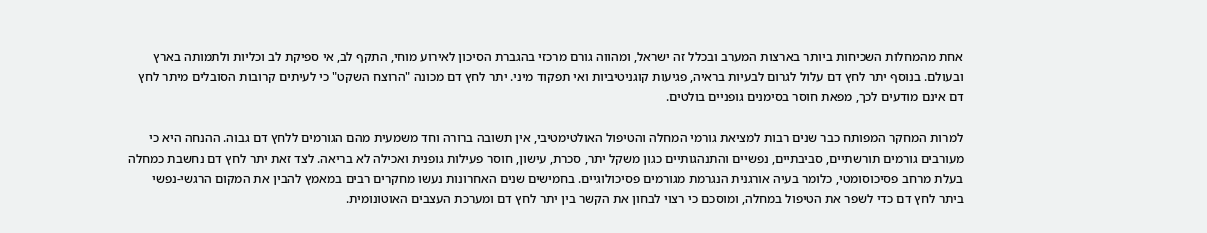אחת מהמחלות השכיחות ביותר בארצות המערב ובכלל זה ישראל, ומהווה גורם מרכזי בהגברת הסיכון לאירוע מוחי, התקף לב, אי ספיקת לב וכליות ולתמותה בארץ ובעולם. בנוסף יתר לחץ דם עלול לגרום לבעיות בראיה, פגיעות קוגניטיביות ואי תפקוד מיני. יתר לחץ דם מכונה "הרוצח השקט" כי לעיתים קרובות הסובלים מיתר לחץ דם אינם מודעים לכך, מפאת חוסר בסימנים גופניים בולטים.

למרות המחקר המפותח כבר שנים רבות למציאת גורמי המחלה והטיפול האולטימטיבי, אין תשובה ברורה וחד משמעית מהם הגורמים ללחץ דם גבוה. ההנחה היא כי מעורבים גורמים תורשתיים, סביבתיים, נפשיים והתנהגותיים כגון משקל יתר, סכרת, עישון, חוסר פעילות גופנית ואכילה לא בריאה. לצד זאת יתר לחץ דם נחשבת כמחלה בעלת מרחב פסיכוסומטי, כלומר בעיה אורגנית הנגרמת מגורמים פסיכולוגיים. בחמישים שנים האחרונות נעשו מחקרים רבים במאמץ להבין את המקום הרגשי-נפשי ביתר לחץ דם כדי לשפר את הטיפול במחלה, ומוסכם כי רצוי לבחון את הקשר בין יתר לחץ דם ומערכת העצבים האוטונומית.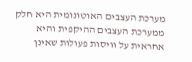מערכת העצבים האוטונומית היא חלק ממערכת העצבים ההיקפית והיא אחראית על וויסות פעולות שאינן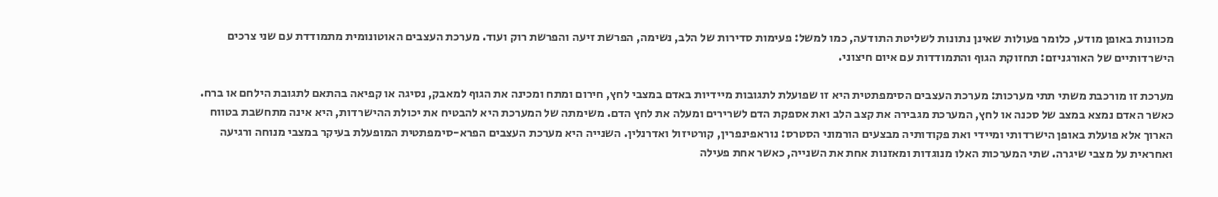מכוונות באופן מודע, כלומר פעולות שאינן נתונות לשליטת התודעה, כמו למשל: פעימות סדירות של הלב, נשימה, הפרשת זיעה והפרשת רוק ועוד. מערכת העצבים האוטונומית מתמודדת עם שני צרכים הישרדותיים של האורגניזם: תחזוקת הגוף והתמודדות עם איום חיצוני.

מערכת זו מורכבת משתי תתי מערכות: מערכת העצבים הסימפתטית היא זו שפועלת לתגובות מיידיות באדם במצבי לחץ, חירום ומתח ומכינה את הגוף למאבק, נסיגה או קפיאה בהתאם לתגובת הילחם או ברח. כאשר האדם נמצא במצב של סכנה או לחץ, המערכת מגבירה את קצב הלב ואת אספקת הדם לשרירים ומעלה את לחץ הדם. משימתה של המערכת היא להבטיח את יכולת ההישרדות, היא אינה מתחשבת בטווח הארוך אלא פועלת באופן הישרדותי ומיידי ואת פקודותיה מבצעים הורמוני הסטרס: נוראפינפרין, קורטיזול ואדרנלין. השנייה היא מערכת העצבים הפרא-סימפתטית המופעלת בעיקר במצבי מנוחה ורגיעה ואחראית על מצבי שיגרה. שתי המערכות האלו מנוגדות ומאזנות אחת את השנייה, כאשר אחת פעילה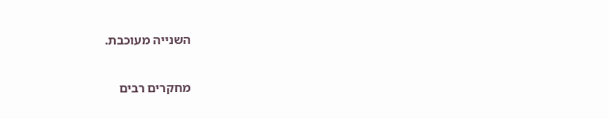השנייה מעוכבת.

מחקרים רבים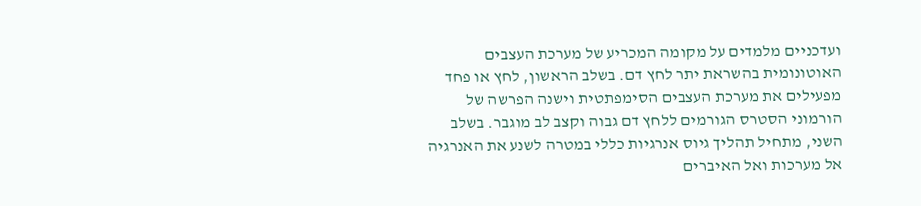ועדכניים מלמדים על מקומה המכריע של מערכת העצבים האוטונומית בהשראת יתר לחץ דם. בשלב הראשון, לחץ או פחד מפעילים את מערכת העצבים הסימפתטית וישנה הפרשה של הורמוני הסטרס הגורמים ללחץ דם גבוה וקצב לב מוגבר. בשלב השני, מתחיל תהליך גיוס אנרגיות כללי במטרה לשנע את האנרגיה אל מערכות ואל האיברים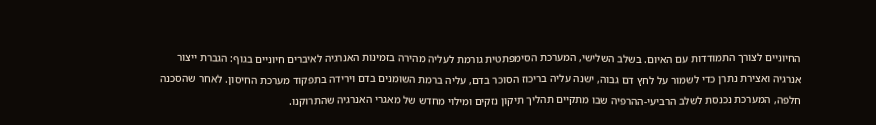החיוניים לצורך התמודדות עם האיום. בשלב השלישי, המערכת הסימפתטית גורמת לעליה מהירה בזמינות האנרגיה לאיברים חיוניים בגוף: הגברת ייצור אנרגיה ואצירת נתרן כדי לשמור על לחץ דם גבוה, ישנה עליה בריכוז הסוכר בדם, עליה ברמת השומנים בדם וירידה בתפקוד מערכת החיסון. לאחר שהסכנה חלפה, המערכת נכנסת לשלב הרביעי-ההרפיה שבו מתקיים תהליך תיקון נזקים ומילוי מחדש של מאגרי האנרגיה שהתרוקנו.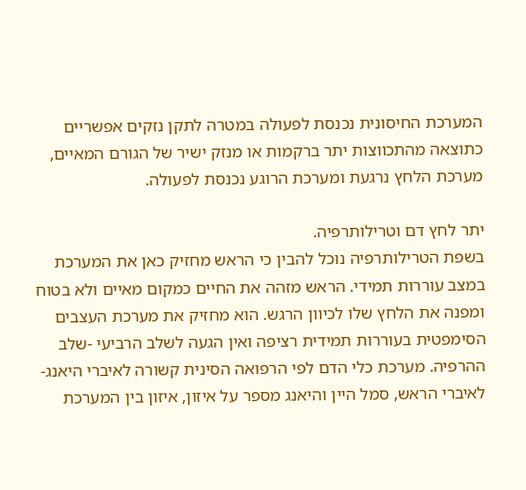המערכת החיסונית נכנסת לפעולה במטרה לתקן נזקים אפשריים כתוצאה מהתכווצות יתר ברקמות או מנזק ישיר של הגורם המאיים, מערכת הלחץ נרגעת ומערכת הרוגע נכנסת לפעולה.

יתר לחץ דם וטרילותרפיה.
בשפת הטרילותרפיה נוכל להבין כי הראש מחזיק כאן את המערכת במצב עוררות תמידי. הראש מזהה את החיים כמקום מאיים ולא בטוח ומפנה את הלחץ שלו לכיוון הרגש. הוא מחזיק את מערכת העצבים הסימפטית בעוררות תמידית רציפה ואין הגעה לשלב הרביעי -שלב ההרפיה. מערכת כלי הדם לפי הרפואה הסינית קשורה לאיברי היאנג- לאיברי הראש, סמל היין והיאנג מספר על איזון, איזון בין המערכת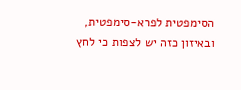הסימפטית לפרא-סימפטית, ובאיזון כזה יש לצפות כי לחץ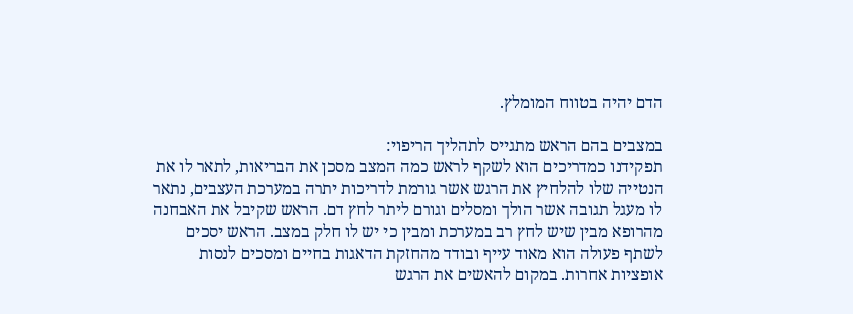הדם יהיה בטווח המומלץ.

במצבים בהם הראש מתגייס לתהליך הריפוי:
תפקידנו כמדריכים הוא לשקף לראש כמה המצב מסכן את הבריאות, לתאר לו את הנטייה שלו להלחיץ את הרגש אשר גורמת לדריכות יתרה במערכת העצבים, נתאר לו מעגל תגובה אשר הולך ומסלים וגורם ליתר לחץ דם. הראש שקיבל את האבחנה מהרופא מבין שיש לחץ רב במערכת ומבין כי יש לו חלק במצב. הראש יסכים לשתף פעולה הוא מאוד עייף ובודד מהחזקת הדאגות בחיים ומסכים לנסות אופציות אחרות. במקום להאשים את הרגש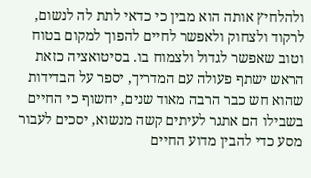ולהלחיץ אותה הוא מבין כי כדאי לתת לה לנשום, לרקוד ולצחוק ולאפשר לחיים להפוך למקום בטוח וטוב שאפשר לגדול ולצמוח בו. בסיטואציה כזאת הראש ישתף פעולה עם המדריך, יספר על הבדידות שהוא חש כבר הרבה מאוד שנים, יחשוף כי החיים בשבילו הם אתגר לעיתים קשה מנשוא, יסכים לעבור מסע כדי להבין מדוע החיים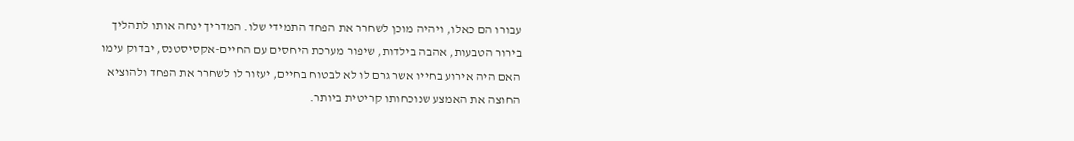עבורו הם כאלו, ויהיה מוכן לשחרר את הפחד התמידי שלו. המדריך ינחה אותו לתהליך בירור הטבעות, אהבה בילדות, שיפור מערכת היחסים עם החיים-אקסיסטנס, יבדוק עימו האם היה אירוע בחייו אשר גרם לו לא לבטוח בחיים, יעזור לו לשחרר את הפחד ולהוציא החוצה את האמצע שנוכחותו קריטית ביותר.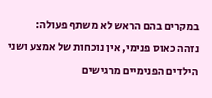במקרים בהם הראש לא משתף פעולה:
נזהה כאוס פנימי, אין נוכחות של אמצע ושני הילדים הפנימיים מרגישים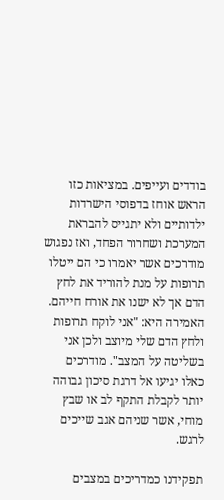בודדים ועייפים. במציאות כזו הראש אוחז בדפוסי הישרדות ילדותיים ולא יתגייס להבראת המערכת ושחרור הפחד, ואז נפגוש מודרכים אשר יאמרו כי הם ייטלו תרופות על מנת להוריד את לחץ הדם אך לא ישנו את אורח חייהם. האמירה היא: "אני לוקח תרופות ולחץ הדם שלי מיוצב ולכן אני בשליטה על המצב". מודרכים כאלו יגיעו אל דרגת סיכון גבוהה יותר לקבלת התקף לב או שבץ מוחי, אשר שניהם אגב שייכים לרגש.

תפקידנו כמדריכים במצבים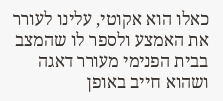כאלו הוא אקוטי, עלינו לעורר את האמצע ולספר לו שהמצב בבית הפנימי מעורר דאגה ושהוא חייב באופן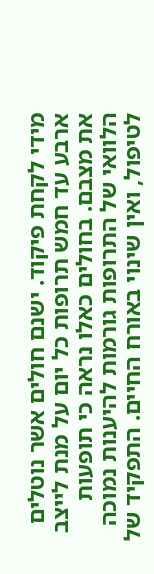מידי לקחת פיקוד. ישנם חולים אשר נוטלים ארבע עד חמש תרופות כל יום על מנת לייצב את מצבם. בחולים כאלו נראה כי תופעות הלוואי של התרופות גורמות להיענות נמוכה לטיפול, ואין שינוי באורח החיים. התפקיד של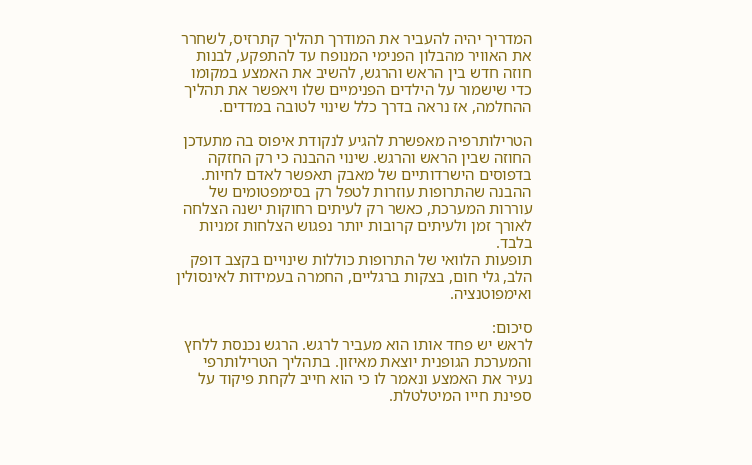המדריך יהיה להעביר את המודרך תהליך קתרזיס, לשחרר את האוויר מהבלון הפנימי המנופח עד להתפקע, לבנות חוזה חדש בין הראש והרגש, להשיב את האמצע במקומו כדי שישמור על הילדים הפנימיים שלו ויאפשר את תהליך ההחלמה, אז נראה בדרך כלל שינוי לטובה במדדים.

הטרילותרפיה מאפשרת להגיע לנקודת איפוס בה מתעדכן החוזה שבין הראש והרגש. שינוי ההבנה כי רק החזקה בדפוסים הישרדותיים של מאבק תאפשר לאדם לחיות. ההבנה שהתרופות עוזרות לטפל רק בסימפטומים של עוררות המערכת, כאשר רק לעיתים רחוקות ישנה הצלחה לאורך זמן ולעיתים קרובות יותר נפגוש הצלחות זמניות בלבד.
תופעות הלוואי של התרופות כוללות שינויים בקצב דופק הלב, גלי חום, בצקות ברגליים, החמרה בעמידות לאינסולין ואימפוטנציה.

סיכום:
לראש יש פחד אותו הוא מעביר לרגש. הרגש נכנסת ללחץ והמערכת הגופנית יוצאת מאיזון. בתהליך הטרילותרפי נעיר את האמצע ונאמר לו כי הוא חייב לקחת פיקוד על ספינת חייו המיטלטלת.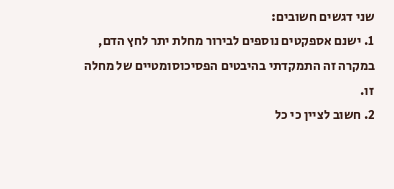שני דגשים חשובים:
1. ישנם אספקטים נוספים לבירור מחלת יתר לחץ הדם, במקרה זה התמקדתי בהיבטים הפסיכוסומטיים של מחלה זו.
2. חשוב לציין כי כל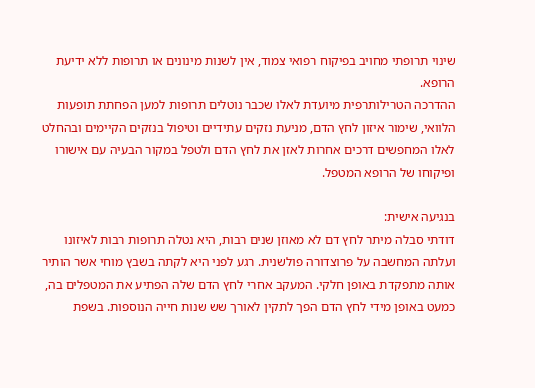שינוי תרופתי מחויב בפיקוח רפואי צמוד, אין לשנות מינונים או תרופות ללא ידיעת הרופא.
ההדרכה הטרילותרפית מיועדת לאלו שכבר נוטלים תרופות למען הפחתת תופעות הלוואי, שימור איזון לחץ הדם, מניעת נזקים עתידיים וטיפול בנזקים הקיימים ובהחלט לאלו המחפשים דרכים אחרות לאזן את לחץ הדם ולטפל במקור הבעיה עם אישורו ופיקוחו של הרופא המטפל.

בנגיעה אישית:
דודתי סבלה מיתר לחץ דם לא מאוזן שנים רבות, היא נטלה תרופות רבות לאיזונו ועלתה המחשבה על פרוצדורה פולשנית. רגע לפני היא לקתה בשבץ מוחי אשר הותיר אותה מתפקדת באופן חלקי. המעקב אחרי לחץ הדם שלה הפתיע את המטפלים בה, כמעט באופן מידי לחץ הדם הפך לתקין לאורך שש שנות חייה הנוספות. בשפת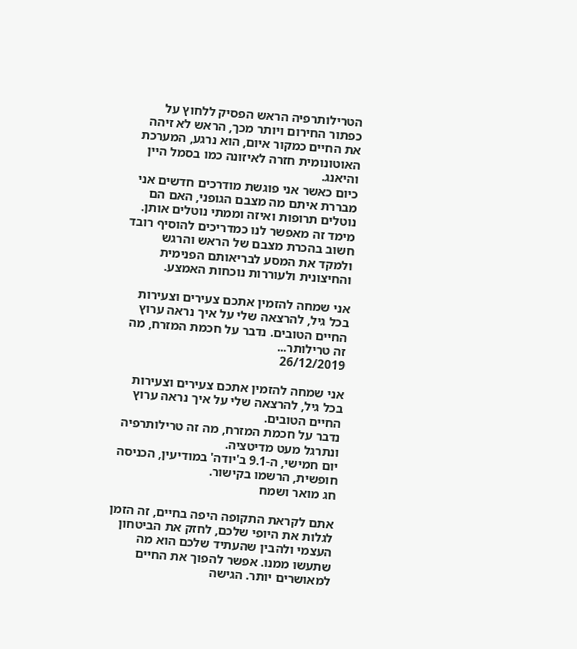הטרילותרפיה הראש הפסיק ללחוץ על כפתור החירום ויותר מכך, הראש לא זיהה את החיים כמקור איום, הוא נרגע, המערכת האוטונומית חזרה לאיזונה כמו בסמל היין והיאנג.
כיום כאשר אני פוגשת מודרכים חדשים אני מבררת איתם מה מצבם הגופני, האם הם נוטלים תרופות ואיזה וממתי נוטלים אותן. מימד זה מאפשר לנו כמדריכים להוסיף רובד חשוב בהכרת מצבם של הראש והרגש ולמקד את המסע לבריאותם הפנימית והחיצונית ולעוררות נוכחות האמצע.

אני שמחה להזמין אתכם צעירים וצעירות בכל גיל, להרצאה שלי על איך נראה ערוץ החיים הטובים. נדבר על חכמת המזרח, מה זה טרילותר...
26/12/2019

אני שמחה להזמין אתכם צעירים וצעירות בכל גיל, להרצאה שלי על איך נראה ערוץ החיים הטובים.
נדבר על חכמת המזרח, מה זה טרילותרפיה ונתרגל מעט מדיטציה.
יום חמישי, ה-9.1 ב'יודה' במודיעין, הכניסה חופשית, הרשמו בקישור.
חג מואר ושמח

אתם לקראת התקופה היפה בחיים, זה הזמן לגלות את היופי שלכם, לחזק את הביטחון העצמי ולהבין שהעתיד שלכם הוא מה שתעשו ממנו. אפשר להפוך את החיים למאושרים יותר. הגישה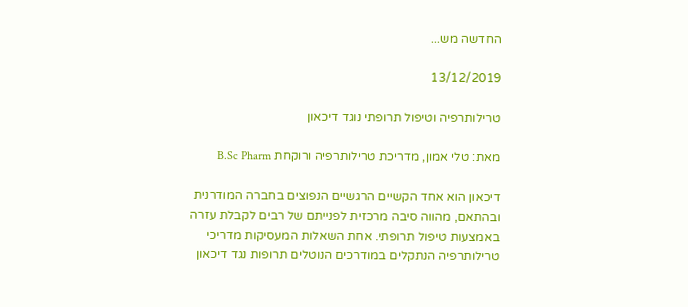החדשה מש...

13/12/2019

טרילותרפיה וטיפול תרופתי נוגד דיכאון

מאת: טלי אמון, מדריכת טרילותרפיה ורוקחת B.Sc Pharm

דיכאון הוא אחד הקשיים הרגשיים הנפוצים בחברה המודרנית ובהתאם, מהווה סיבה מרכזית לפנייתם של רבים לקבלת עזרה באמצעות טיפול תרופתי. אחת השאלות המעסיקות מדריכי טרילותרפיה הנתקלים במודרכים הנוטלים תרופות נגד דיכאון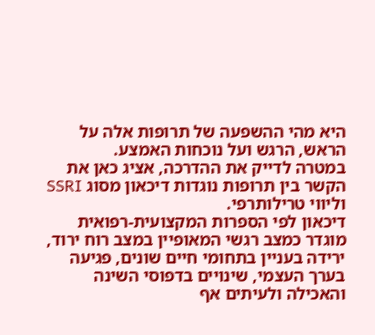היא מהי ההשפעה של תרופות אלה על הראש, הרגש ועל נוכחות האמצע.
במטרה לדייק את ההדרכה, אציג כאן את הקשר בין תרופות נוגדות דיכאון מסוג SSRI וליווי טרילותרפי.
דיכאון לפי הספרות המקצועית-רפואית מוגדר כמצב רגשי המאופיין במצב רוח ירוד, ירידה בעניין בתחומי חיים שונים, פגיעה בערך העצמי, שינויים בדפוסי השינה והאכילה ולעיתים אף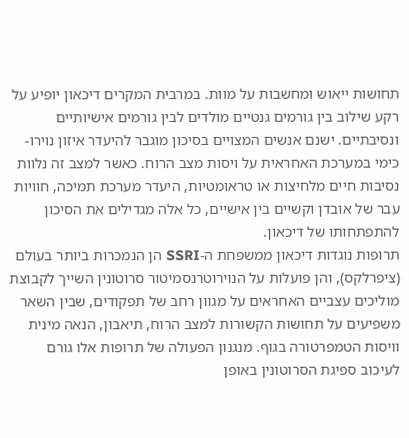תחושות ייאוש ומחשבות על מוות. במרבית המקרים דיכאון יופיע על רקע שילוב בין גורמים גנטיים מולדים לבין גורמים אישיותיים ונסיבתיים. ישנם אנשים המצויים בסיכון מוגבר להיעדר איזון נוירו-כימי במערכת האחראית על ויסות מצב הרוח. כאשר למצב זה נלוות נסיבות חיים מלחיצות או טראומטיות, היעדר מערכת תמיכה, חוויות עבר של אובדן וקשיים בין אישיים, כל אלה מגדילים את הסיכון להתפתחותו של דיכאון.
תרופות נוגדות דיכאון ממשפחת ה-SSRI הן הנמכרות ביותר בעולם (ציפרלקס), והן פועלות על הנוירוטרנסמיטור סרוטונין השייך לקבוצת מוליכים עצביים האחראים על מגוון רחב של תפקודים, שבין השאר משפיעים על תחושות הקשורות למצב הרוח, תיאבון, הנאה מינית וויסות הטמפרטורה בגוף. מנגנון הפעולה של תרופות אלו גורם לעיכוב ספיגת הסרוטונין באופן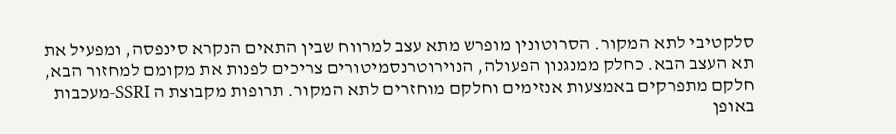סלקטיבי לתא המקור. הסרוטונין מופרש מתא עצב למרווח שבין התאים הנקרא סינפסה, ומפעיל את תא העצב הבא. כחלק ממנגנון הפעולה, הנוירוטרנסמיטורים צריכים לפנות את מקומם למחזור הבא, חלקם מתפרקים באמצעות אנזימים וחלקם מוחזרים לתא המקור. תרופות מקבוצת ה SSRI-מעכבות באופן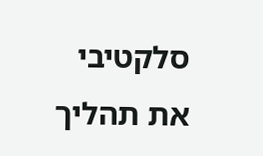סלקטיבי את תהליך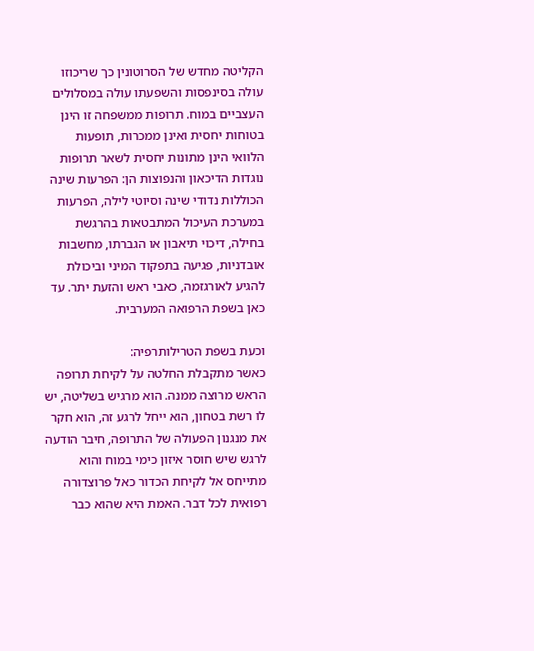הקליטה מחדש של הסרוטונין כך שריכוזו עולה בסינפסות והשפעתו עולה במסלולים העצביים במוח. תרופות ממשפחה זו הינן בטוחות יחסית ואינן ממכרות, תופעות הלוואי הינן מתונות יחסית לשאר תרופות נוגדות הדיכאון והנפוצות הן: הפרעות שינה הכוללות נדודי שינה וסיוטי לילה, הפרעות במערכת העיכול המתבטאות בהרגשת בחילה, דיכוי תיאבון או הגברתו, מחשבות אובדניות, פגיעה בתפקוד המיני וביכולת להגיע לאורגזמה, כאבי ראש והזעת יתר. עד כאן בשפת הרפואה המערבית.

וכעת בשפת הטרילותרפיה:
כאשר מתקבלת החלטה על לקיחת תרופה הראש מרוצה ממנה. הוא מרגיש בשליטה, יש לו רשת בטחון, הוא ייחל לרגע זה, הוא חקר את מנגנון הפעולה של התרופה, חיבר הודעה לרגש שיש חוסר איזון כימי במוח והוא מתייחס אל לקיחת הכדור כאל פרוצדורה רפואית לכל דבר. האמת היא שהוא כבר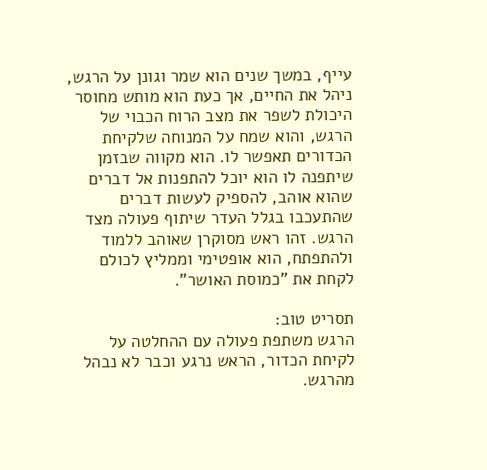עייף, במשך שנים הוא שמר וגונן על הרגש, ניהל את החיים, אך כעת הוא מותש מחוסר היכולת לשפר את מצב הרוח הכבוי של הרגש, והוא שמח על המנוחה שלקיחת הכדורים תאפשר לו. הוא מקווה שבזמן שיתפנה לו הוא יוכל להתפנות אל דברים שהוא אוהב, להספיק לעשות דברים שהתעכבו בגלל העדר שיתוף פעולה מצד הרגש. זהו ראש מסוקרן שאוהב ללמוד ולהתפתח, הוא אופטימי וממליץ לכולם לקחת את "כמוסת האושר".

תסריט טוב:
הרגש משתפת פעולה עם ההחלטה על לקיחת הכדור, הראש נרגע וכבר לא נבהל מהרגש.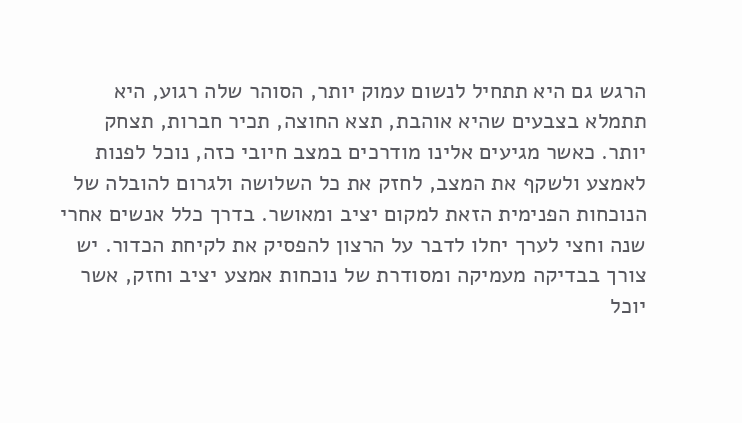הרגש גם היא תתחיל לנשום עמוק יותר, הסוהר שלה רגוע, היא תתמלא בצבעים שהיא אוהבת, תצא החוצה, תכיר חברות, תצחק יותר. כאשר מגיעים אלינו מודרכים במצב חיובי כזה, נוכל לפנות לאמצע ולשקף את המצב, לחזק את כל השלושה ולגרום להובלה של הנוכחות הפנימית הזאת למקום יציב ומאושר. בדרך כלל אנשים אחרי שנה וחצי לערך יחלו לדבר על הרצון להפסיק את לקיחת הכדור. יש צורך בבדיקה מעמיקה ומסודרת של נוכחות אמצע יציב וחזק, אשר יוכל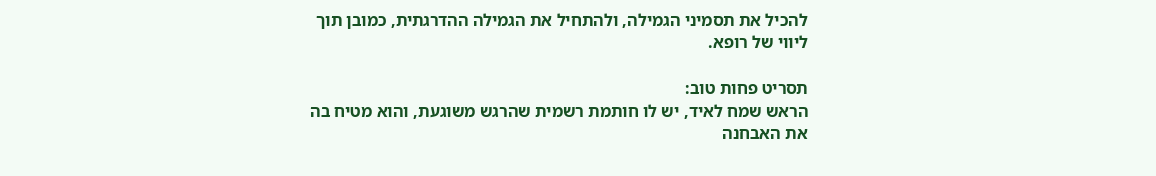להכיל את תסמיני הגמילה, ולהתחיל את הגמילה ההדרגתית, כמובן תוך ליווי של רופא.

תסריט פחות טוב:
הראש שמח לאיד, יש לו חותמת רשמית שהרגש משוגעת, והוא מטיח בה את האבחנה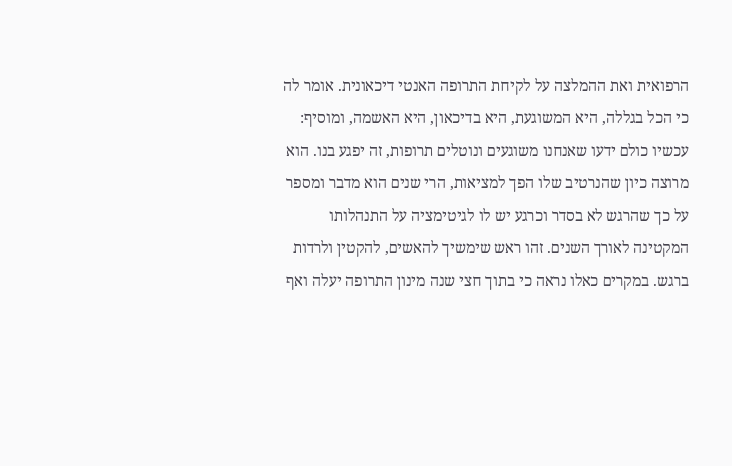הרפואית ואת ההמלצה על לקיחת התרופה האנטי דיכאונית. אומר לה כי הכל בגללה, היא המשוגעת, היא בדיכאון, היא האשמה, ומוסיף: עכשיו כולם ידעו שאנחנו משוגעים ונוטלים תרופות, זה יפגע בנו. הוא מרוצה כיון שהנרטיב שלו הפך למציאות, הרי שנים הוא מדבר ומספר על כך שהרגש לא בסדר וכרגע יש לו לגיטימציה על התנהלותו המקטינה לאורך השנים. זהו ראש שימשיך להאשים, להקטין ולרדות ברגש. במקרים כאלו נראה כי בתוך חצי שנה מינון התרופה יעלה ואף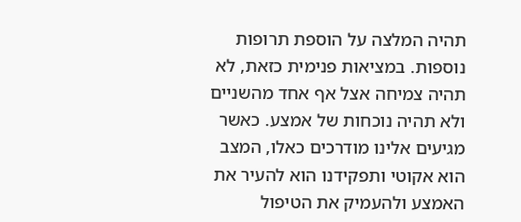תהיה המלצה על הוספת תרופות נוספות. במציאות פנימית כזאת, לא תהיה צמיחה אצל אף אחד מהשניים ולא תהיה נוכחות של אמצע. כאשר מגיעים אלינו מודרכים כאלו, המצב הוא אקוטי ותפקידנו הוא להעיר את האמצע ולהעמיק את הטיפול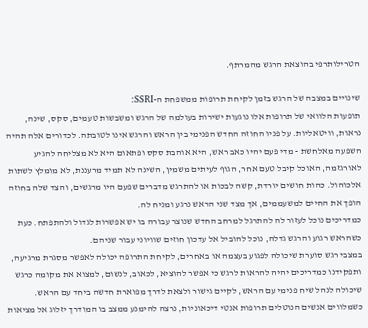הטרילותרפי בהוצאת הרגש מהמרתף.

שינויים במצבה של הרגש בזמן לקיחת תרופות ממשפחת ה-SSRI:
תופעות הלוואי של תרופות אלו נוגעות ישירות בעולמה של הרגש ומשבשות טעמים, סקס, שינה, נראות, וויטאליות. על פניו החוזה החדש הפנימי בין הראש והרגש אינו לטובתה. לכדורים אלה תהיה השפעה מאלחשת - מדי פעם יהיו כאב ראש, היא אוהבת סקס ופתאום היא לא מצליחה להגיע לאורגזמה, האוכל קיבל טעם אחר, הגוף לעיתים משמין, השינה לא תמיד מרעננת, לא מומלץ לשתות אלכוהול. כהות חושים יורדת, קשה לבכות או להתרגש מדברים שפעם היו מרגשים, והצד שלה בחוזה הופך את החיים למשעממים, אך מצד שני הראש נרגע ומניח לה.
כמדריכים נוכל לעזור לה להתרגל למרחב החדש שנוצר עבורה בו יש אפשרות לגדול ולהתפתח. כעת כשהראש רגוע והרגש גדלה, נוכל להוביל אל עדכון חוזים שוויוני עבור שניהם.
במצבי רגש סוערת שיכולה לפגוע בעצמה או באחרים, לקיחת התרופה יכולה לאפשר מסגרת מרגיעה, ותפקידנו כמדריכים יהיה להראות לרגש כי אפשר להוציא, לכאוב, לנשום, למצוא את מקומה כרגש שיכולה לנהל שיח פנימי עם הראש, לקיים גישור ולצאת לדרך מפוארת חדשה ביחד עם הראש.
כשמלווים אנשים הנוטלים תרופות אנטי דיכאוניות, נרצה להימנע ממצב בו המודרך יזלוג אל מציאות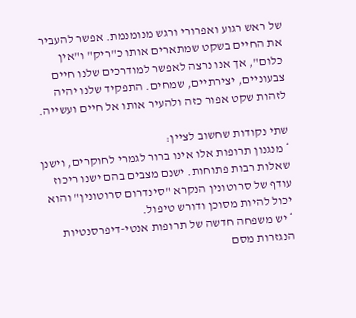של ראש רגוע ואפרורי ורגש מנומנמת. אפשר להעביר את החיים בשקט שמתארים אותו כ"ריק" ו"אין כלום", אך אנו נרצה לאפשר למודרכים שלנו חיים צבעוניים, יצירתיים, שמחים. התפקיד שלנו יהיה לזהות שקט אפור כזה ולהעיר אותו אל חיים ועשייה.

שתי נקודות שחשוב לציין:
* מנגנון תרופות אלו אינו ברור לגמרי לחוקרים, וישנן שאלות רבות פתוחות. ישנם מצבים בהם ישנו ריכוז עודף של סרוטונין הנקרא "סינדרום סרוטונין" והוא יכול להיות מסוכן ודורש טיפול.
* יש משפחה חדשה של תרופות אנטי-דיפרסנטיות הנגזרות מסם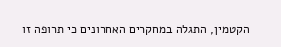הקטמין, התגלה במחקרים האחרונים כי תרופה זו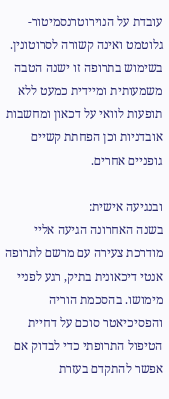עובדת על הנוירוטרנסמיטור-גלוטמט ואינה קשורה לסרוטונין. בשימוש בתרופה זו ישנה הטבה משמעותית ומיידית כמעט ללא תופעות לוואי על דכאון ומחשבות אובדניות וכן הפחתת קשיים גופניים אחרים.

ובנגיעה אישית:
בשנה האחרונה הגיעה אליי מודרכת צעירה עם מרשם לתרופה אנטי דיכאונית בתיק, רגע לפניי מימושו. בהסכמת הוריה והפסיכיאטר סוכם על דחיית הטיפול התרופתי כדי לבדוק אם אפשר להתקדם בעזרת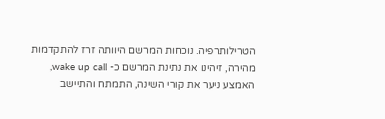הטרילותרפיה. נוכחות המרשם היוותה זרז להתקדמות מהירה, זיהינו את נתינת המרשם כ- wake up call, האמצע ניער את קורי השינה, התמתח והתיישב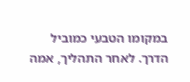במקומו הטבעי כמוביל הדרך. לאחר התהליך, אמה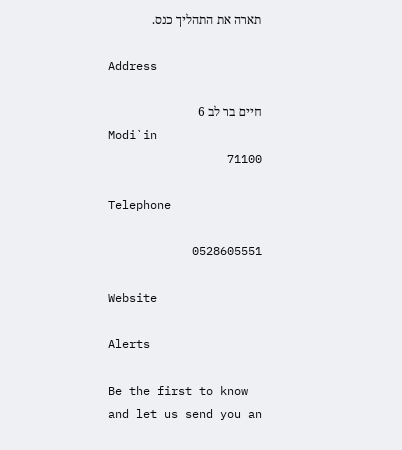תארה את התהליך כנס.

Address

חיים בר לב 6
Modi`in
71100

Telephone

0528605551

Website

Alerts

Be the first to know and let us send you an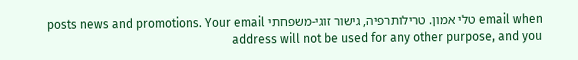email when טלי אמון. טרילותרפיה, גישור זוגי-משפחתי posts news and promotions. Your email address will not be used for any other purpose, and you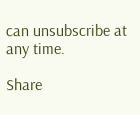can unsubscribe at any time.

Share